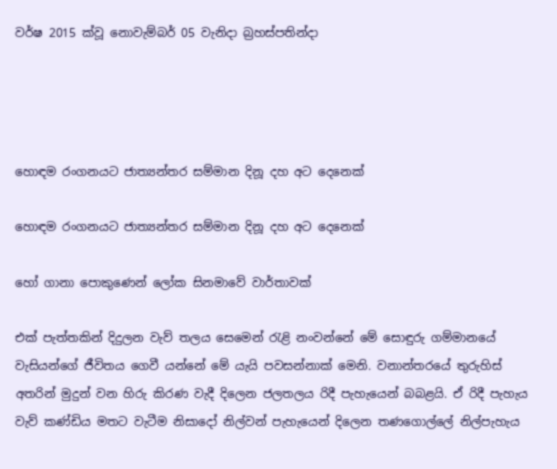වර්ෂ 2015 ක්වූ නොවැම්බර් 05 වැනිදා බ්‍රහස්පතින්දා




හොඳම රංගනයට ජාත්‍යන්තර සම්මාන දිනූ දහ අට දෙනෙක්

හොඳම රංගනයට ජාත්‍යන්තර සම්මාන දිනූ දහ අට දෙනෙක්

හෝ ගානා පොකුණෙන් ලෝක සිනමාවේ වාර්තාවක්

එක් පැත්තකින් දිදුලන වැව් තලය සෙමෙන් රැළි නංවන්නේ මේ සොඳුරු ගම්මානයේ වැසියන්ගේ ජීවිතය ගෙවී යන්නේ මේ යැයි පවසන්නාක් මෙනි. වනාන්තරයේ තුරුහිස් අතරින් මුදුන් වන හිරු කිරණ වැදී දිලෙන ජලතලය රිදී පැහැයෙන් බබළයි. ඒ රිදී පැහැය වැව් කණ්ඩිය මතට වැටීම නිසාදෝ නිල්වන් පැහැයෙන් දිලෙන තණගොල්ලේ නිල්පැහැය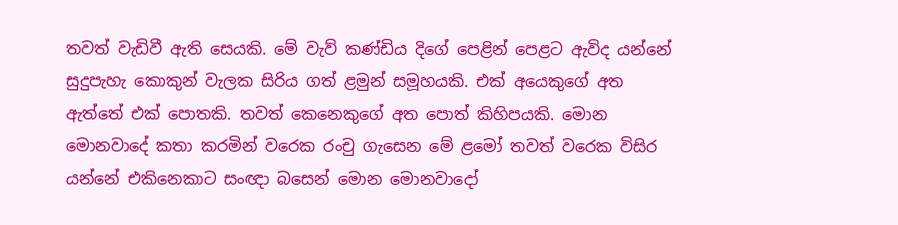තවත් වැඩිවී ඇති සෙයකි. මේ වැව් කණ්ඩිය දිගේ පෙළින් පෙළට ඇවිද යන්නේ සුදුපැහැ කොකුන් වැලක සිරිය ගත් ළමුන් සමූහයකි. එක් අයෙකුගේ අත ඇත්තේ එක් පොතකි. තවත් කෙනෙකුගේ අත පොත් කිහිපයකි. මොන මොනවාදේ කතා කරමින් වරෙක රංචු ගැසෙන මේ ළමෝ තවත් වරෙක විසිර යන්නේ එකිනෙකාට සංඥා බසෙන් මොන මොනවාදෝ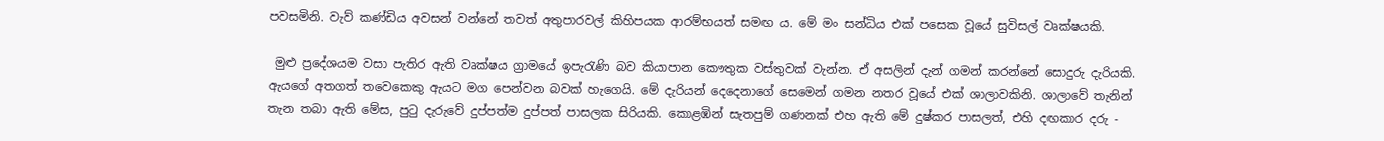පවසමිනි. වැව් කණ්ඩිය අවසන් වන්නේ තවත් අතුපාරවල් කිහිපයක ආරම්භයත් සමඟ ය. මේ මං සන්ධිය එක් පසෙක වූයේ සුවිසල් වෘක්ෂයකි.

 මුළු ප්‍රදේශයම වසා පැතිර ඇති වෘක්ෂය ග්‍රාමයේ ඉපැරැණි බව කියාපාන කෞතුක වස්තුවක් වැන්න. ඒ අසලින් දැන් ගමන් කරන්නේ සොදුරු දැරියකි. ඇයගේ අතගත් තවෙකෙකු ඇයට මග පෙන්වන බවක් හැගෙයි. මේ දැරියන් දෙදෙනාගේ සෙමෙන් ගමන නතර වූයේ එක් ශාලාවකිනි. ශාලාවේ තැනින් තැන තබා ඇති මේස, පුටු දැරුවේ දුප්පත්ම දුප්පත් පාසලක සිරියකි. කොළඹින් සැතපුම් ගණනක් එහ ඇති මේ දුෂ්කර පාසලත්, එහි දඟකාර දරු -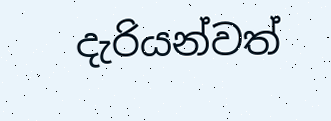දැරියන්වත්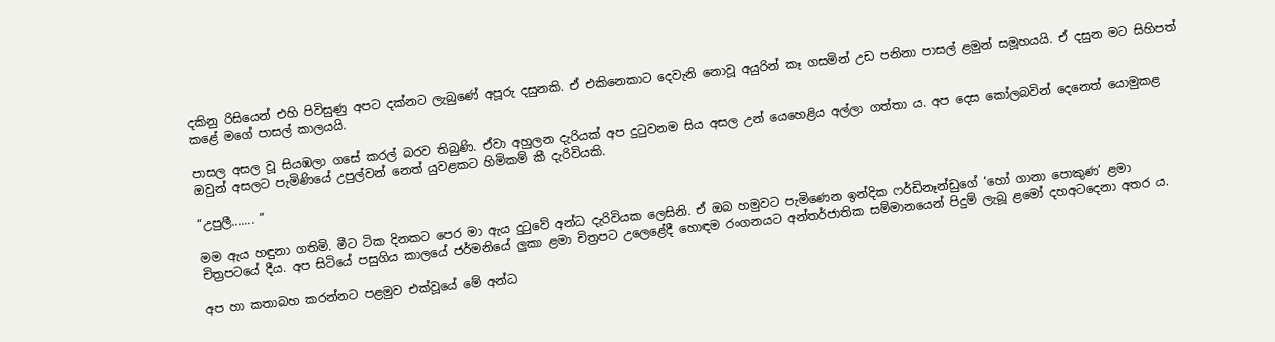දකිනු රිසියෙන් එහි පිවිසුණු අපට දක්නට ලැබුණේ අපූරු දසුනකි. ඒ එකිනෙකාට දෙවැනි නොවූ අයුරින් කෑ ගසමින් උඩ පනිනා පාසල් ළමුන් සමූහයයි. ඒ දසුන මට සිහිපත් කළේ මගේ පාසල් කාලයයි.

පාසල අසල වූ සියඹලා ගසේ කරල් බරව තිබුණි. ඒවා අහුලන දැරියක් අප දුටුවනම සිය අසල උන් යෙහෙළිය අල්ලා ගත්තා ය. අප දෙස කෝලබවින් දෙනෙත් යොමුකළ ඔවුන් අසලට පැමිණියේ උපුල්වන් නෙත් යුවළකට හිමිකම් කී දැරිවියකි.

“උපුලී....... ”

මම ඇය හඳුනා ගතිමි. මීට ටික දිනකට පෙර මා ඇය දුටුවේ අන්ධ දැරිවියක ලෙසිනි. ඒ ඔබ හමුවට පැමිණෙන ඉන්දික ෆර්ඩිනෑන්ඩුගේ ‘හෝ ගානා පොකුණ’ ළමා චිත්‍රපටයේ දීය. අප සිටියේ පසුගිය කාලයේ ජර්මනියේ ලුකා ළමා චිත්‍රපට උලෙළේදී හොඳම රංගනයට අන්තර්ජාතික සම්මානයෙන් පිදුම් ලැබූ ළමෝ දහඅටදෙනා අතර ය.

අප හා කතාබහ කරන්නට පළමුව එක්වූයේ මේ අන්ධ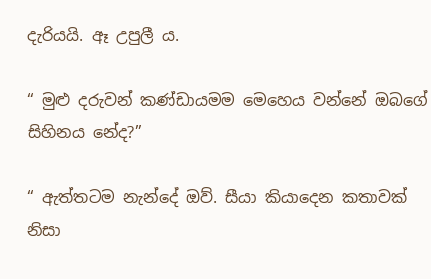දැරියයි. ඈ උපුලී ය.

“ මුළු දරුවන් කණ්ඩායමම මෙහෙය වන්නේ ඔබගේ සිහිනය නේද?”

“ ඇත්තටම නැන්දේ ඔව්. සීයා කියාදෙන කතාවක් නිසා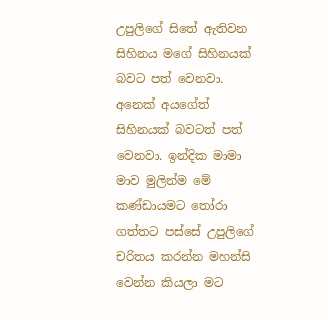උපුලිගේ සිතේ ඇතිවන සිහිනය මගේ සිහිනයක් බවට පත් වෙනවා. අනෙක් අයගේත් සිහිනයක් බවටත් පත් වෙනවා. ඉන්දික මාමා මාව මුලින්ම මේ කණ්ඩායමට තෝරා ගත්තට පස්සේ උපුලිගේ චරිතය කරන්න මහන්සි වෙන්න කියලා මට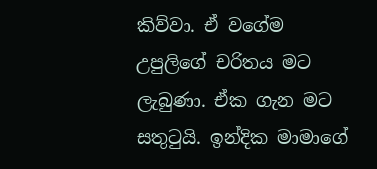කිව්වා. ඒ වගේම උපුලිගේ චරිතය මට ලැබුණා. ඒක ගැන මට සතුටුයි. ඉන්දික මාමාගේ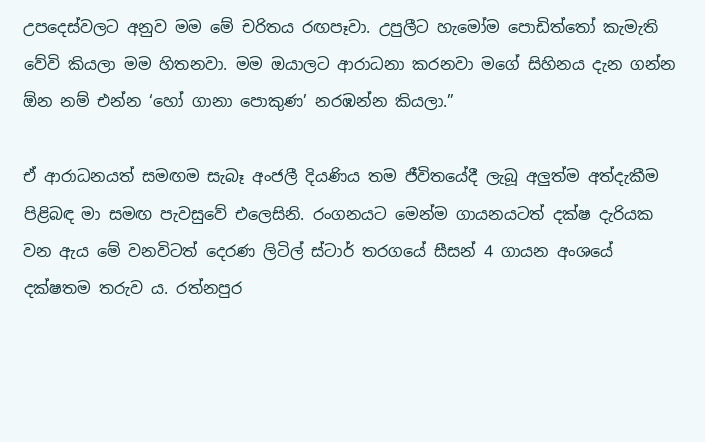උපදෙස්වලට අනුව මම මේ චරිතය රඟපෑවා. උපුලීට හැමෝම පොඩිත්තෝ කැමැති වේවි කියලා මම හිතනවා. මම ඔයාලට ආරාධනා කරනවා මගේ සිහිනය දැන ගන්න ඕන නම් එන්න ‘හෝ ගානා පොකුණ’ නරඹන්න කියලා.”

ඒ ආරාධනයත් සමඟම සැබෑ අංජලී දියණිය තම ජීවිතයේදී ලැබූ අලුත්ම අත්දැකීම පිළිබඳ මා සමඟ පැවසුවේ එලෙසිනි. රංගනයට මෙන්ම ගායනයටත් දක්ෂ දැරියක වන ඇය මේ වනවිටත් දෙරණ ලිටිල් ස්ටාර් තරගයේ සීසන් 4 ගායන අංශයේ දක්ෂතම තරුව ය. රත්නපුර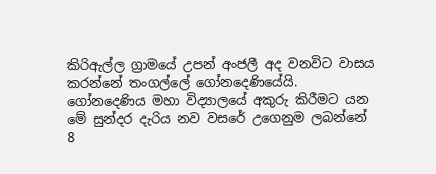කිරිඇල්ල ග්‍රාමයේ උපන් අංජලී අද වනවිට වාසය කරන්නේ තංගල්ලේ ගෝනදෙණියේයි. ගෝනදෙණිය මහා විද්‍යාලයේ අකුරු කිරීමට යන මේ සුන්දර දැරිය නව වසරේ උගෙනුම ලබන්නේ 8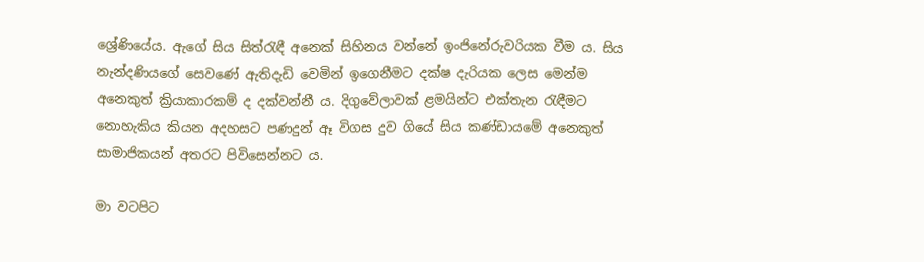ශ්‍රේණියේය. ඇගේ සිය සිත්රැඳී අනෙක් සිහිනය වන්නේ ඉංජිනේරුවරියක වීම ය. සිය නැන්දණියගේ සෙවණේ ඇතිදැඩි වෙමින් ඉගෙනීමට දක්ෂ දැරියක ලෙස මෙන්ම අනෙකුත් ක්‍රියාකාරකම් ද දක්වන්නී ය. දිගුවේලාවක් ළමයින්ට එක්තැන රැඳීමට නොහැකිය කියන අදහසට පණදුන් ඈ විගස දුව ගියේ සිය කණ්ඩායමේ අනෙකුත් සාමාජිකයන් අතරට පිවිසෙන්නට ය.

මා වටපිට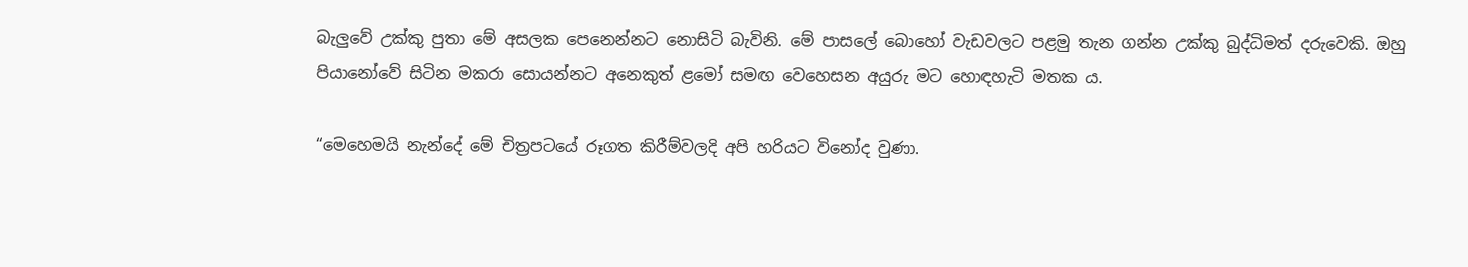බැලුවේ උක්කු පුතා මේ අසලක පෙනෙන්නට නොසිටි බැවිනි. මේ පාසලේ බොහෝ වැඩවලට පළමු තැන ගන්න උක්කු බුද්ධිමත් දරුවෙකි. ඔහු පියානෝවේ සිටින මකරා සොයන්නට අනෙකුත් ළමෝ සමඟ වෙහෙසන අයුරු මට හොඳහැටි මතක ය.

“මෙහෙමයි නැන්දේ මේ චිත්‍රපටයේ රූගත කිරීම්වලදි අපි හරියට විනෝද වුණා.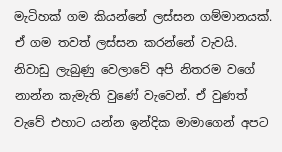මැටිහක් ගම කියන්නේ ලස්සන ගම්මානයක්. ඒ ගම තවත් ලස්සන කරන්නේ වැවයි. නිවාඩු ලැබුණු වෙලාවේ අපි නිතරම වගේ නාන්න කැමැති වුණේ වැවෙන්. ඒ වුණත් වැවේ එහාට යන්න ඉන්දික මාමාගෙන් අපට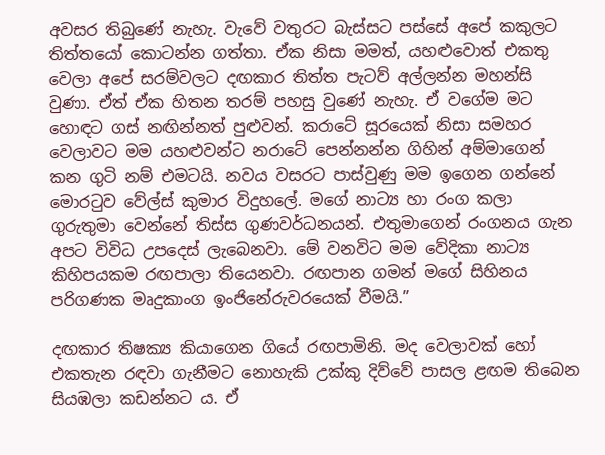අවසර තිබුණේ නැහැ. වැවේ වතුරට බැස්සට පස්සේ අපේ කකුලට තිත්තයෝ කොටන්න ගත්තා. ඒක නිසා මමත්, යහළුවොත් එකතු වෙලා අපේ සරම්වලට දඟකාර තිත්ත පැටව් අල්ලන්න මහන්සි වුණා. ඒත් ඒක හිතන තරම් පහසු වුණේ නැහැ. ඒ වගේම මට හොඳට ගස් නඟින්නත් පුළුවන්. කරාටේ සූරයෙක් නිසා සමහර වෙලාවට මම යහළුවන්ට නරාටේ පෙන්නන්න ගිහින් අම්මාගෙන් කන ගුටි නම් එමටයි. නවය වසරට පාස්වුණු මම ඉගෙන ගන්නේ මොරටුව වේල්ස් කුමාර විදුහලේ. මගේ නාට්‍ය හා රංග කලා ගුරුතුමා වෙන්නේ තිස්ස ගුණවර්ධනයන්. එතුමාගෙන් රංගනය ගැන අපට විවිධ උපදෙස් ලැබෙනවා. මේ වනවිට මම වේදිකා නාට්‍ය කිහිපයකම රඟපාලා තියෙනවා. රඟපාන ගමන් මගේ සිහිනය පරිගණක මෘදුකාංග ඉංජිනේරුවරයෙක් වීමයි.”

දඟකාර තිෂක්‍ය කියාගෙන ගියේ රඟපාමිනි. මද වෙලාවක් හෝ එකතැන රඳවා ගැනීමට නොහැකි උක්කු දිව්වේ පාසල ළඟම තිබෙන සියඹලා කඩන්නට ය. ඒ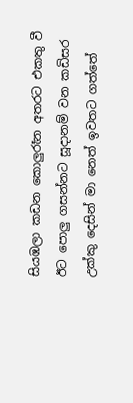සියඹලා කඩන කොලුරෑන අතරට එකතු වී ඊට පොලු ගසන්නට සූදානම් වන කඩිසර උක්කු දෙසින් මා නෙත් ඉවතට ගත්තේ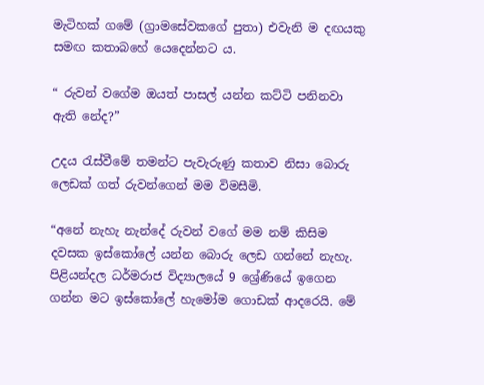මැටිහක් ගමේ (ග්‍රාමසේවකගේ පුතා) එවැනි ම දඟයකු සමඟ කතාබහේ යෙදෙන්නට ය.

“ රුවන් වගේම ඔයත් පාසල් යන්න කට්ටි පනිනවා ඇති නේද?”

උදය රැස්වීමේ තමන්ට පැවැරුණු කතාව නිසා බොරු ලෙඩක් ගත් රුවන්ගෙන් මම විමසීමි.

“අනේ නැහැ නැන්දේ රුවන් වගේ මම නම් කිසිම දවසක ඉස්කෝලේ යන්න බොරු ලෙඩ ගන්නේ නැහැ. පිළියන්දල ධර්මරාජ විද්‍යාලයේ 9 ශ්‍රේණියේ ඉගෙන ගන්න මට ඉස්කෝලේ හැමෝම ගොඩක් ආදරෙයි. මේ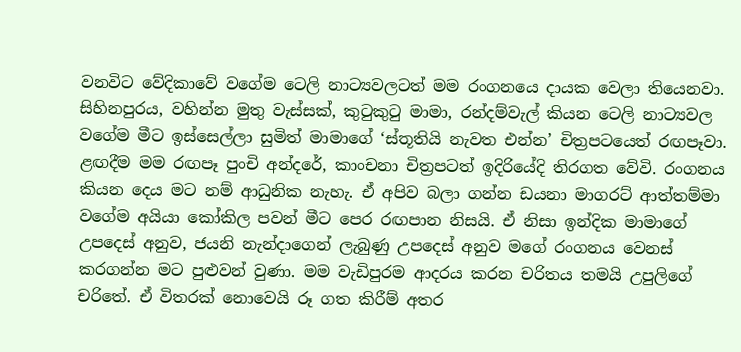වනවිට වේදිකාවේ වගේම ටෙලි නාට්‍යවලටත් මම රංගනයෙ දායක වෙලා තියෙනවා. සිහිනපුරය, වහින්න මුතු වැස්සක්, කුටුකුටු මාමා, රන්දම්වැල් කියන ටෙලි නාට්‍යවල වගේම මීට ඉස්සෙල්ලා සුමිත් මාමාගේ ‘ස්තූතියි නැවත එන්න’ චිත්‍රපටයෙත් රඟපෑවා. ළඟදීම මම රඟපෑ පුංචි අන්දරේ, කාංචනා චිත්‍රපටත් ඉදිරියේදි තිරගත වේවි. රංගනය කියන දෙය මට නම් ආධුනික නැහැ. ඒ අපිව බලා ගන්න ඩයනා මාගරට් ආත්තම්මා වගේම අයියා කෝකිල පවන් මීට පෙර රඟපාන නිසයි. ඒ නිසා ඉන්දික මාමාගේ උපදෙස් අනුව, ජයනි නැන්දාගෙන් ලැබුණු උපදෙස් අනුව මගේ රංගනය වෙනස් කරගන්න මට පුළුවන් වුණා. මම වැඩිපුරම ආදරය කරන චරිතය තමයි උපුලිගේ චරිතේ. ඒ විතරක් නොවෙයි රූ ගත කිරීම් අතර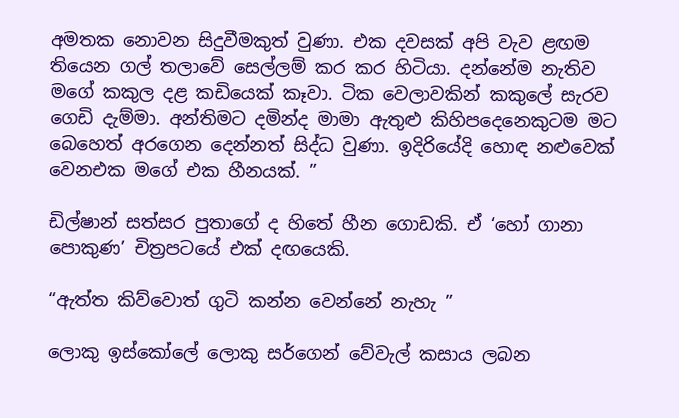අමතක නොවන සිදුවීමකුත් වුණා. එක දවසක් අපි වැව ළඟම තියෙන ගල් තලාවේ සෙල්ලම් කර කර හිටියා. දන්නේම නැතිව මගේ කකුල දළ කඩියෙක් කෑවා. ටික වෙලාවකින් කකුලේ සැරව ගෙඩි දැම්මා. අන්තිමට දමින්ද මාමා ඇතුළු කිහිපදෙනෙකුටම මට බෙහෙත් අරගෙන දෙන්නත් සිද්ධ වුණා. ඉදිරියේදි හොඳ නළුවෙක් වෙනඑක මගේ එක හීනයක්. ”

ඩිල්ෂාන් සත්සර පුතාගේ ද හිතේ හීන ගොඩකි. ඒ ‘හෝ ගානා පොකුණ’ චිත්‍රපටයේ එක් දඟයෙකි.

“ඇත්ත කිව්වොත් ගුටි කන්න වෙන්නේ නැහැ ”

ලොකු ඉස්කෝලේ ලොකු සර්ගෙන් වේවැල් කසාය ලබන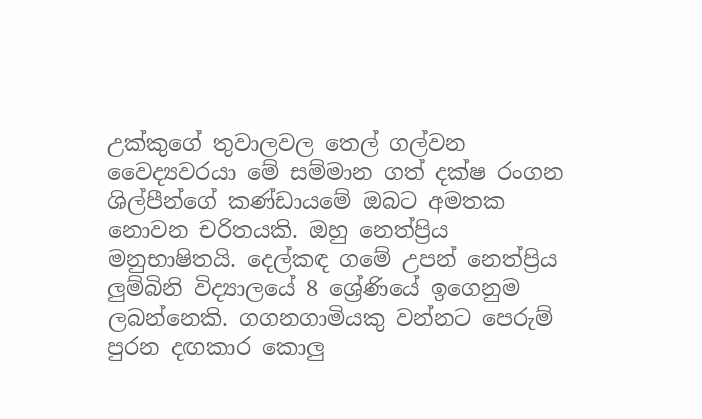උක්කුගේ තුවාලවල තෙල් ගල්වන වෛද්‍යවරයා මේ සම්මාන ගත් දක්ෂ රංගන ශිල්පීන්ගේ කණ්ඩායමේ ඔබට අමතක නොවන චරිතයකි. ඔහු නෙත්ප්‍රිය මනුභාෂිතයි. දෙල්කඳ ගමේ උපන් නෙත්ප්‍රිය ලුම්බිනි විද්‍යාලයේ 8 ශ්‍රේණියේ ඉගෙනුම ලබන්නෙකි. ගගනගාමියකු වන්නට පෙරුම් පුරන දඟකාර කොලු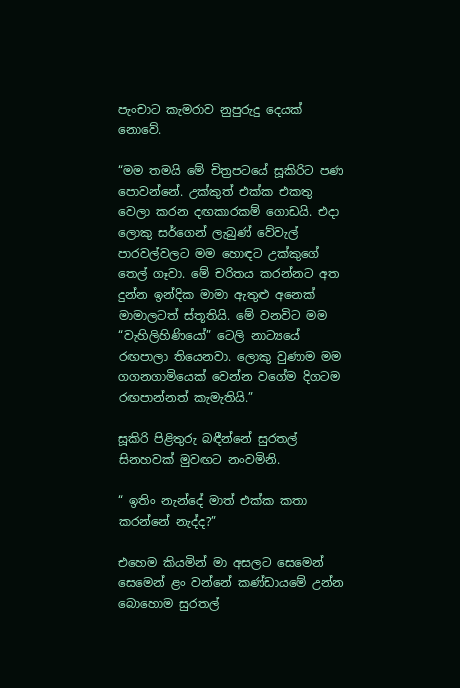පැංචාට කැමරාව නුපුරුදු දෙයක් නොවේ.

“මම තමයි මේ චිත්‍රපටයේ සූකිරිට පණ පොවන්නේ. උක්කුත් එක්ක එකතු වෙලා කරන දඟකාරකම් ගොඩයි. එදා ලොකු සර්ගෙන් ලැබුණ් වේවැල් පාරවල්වලට මම හොඳට උක්කුගේ තෙල් ගෑවා. මේ චරිතය කරන්නට අත දුන්න ඉන්දික මාමා ඇතුළු අනෙක් මාමාලටත් ස්තූතියි. මේ වනවිට මම “වැහිලිහිණියෝ” ටෙලි නාට්‍යයේ රඟපාලා තියෙනවා. ලොකු වුණාම මම ගගනගාමියෙක් වෙන්න වගේම දිගටම රඟපාන්නත් කැමැතියි.”

සූකිරි පිළිතුරු බඳීන්නේ සුරතල් සිනහවක් මුවඟට නංවමිනි.

“ ඉතිං නැන්දේ මාත් එක්ක කතා කරන්නේ නැද්ද?”

එහෙම කියමින් මා අසලට සෙමෙන් සෙමෙන් ළං වන්නේ කණ්ඩායමේ උන්න බොහොම සුරතල්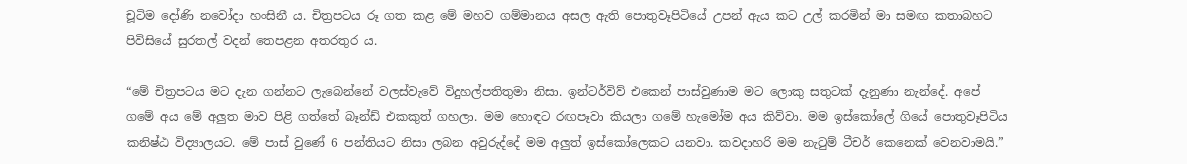චූටිම දෝණි නවෝදා හංසිනී ය. චිත්‍රපටය රූ ගත කළ මේ මහව ගම්මානය අසල ඇති පොතුවෑපිටියේ උපන් ඇය කට උල් කරමින් මා සමඟ කතාබහට පිවිසියේ සුරතල් වදන් තෙපළන අතරතුර ය.

“මේ චිත්‍රපටය මට දැන ගන්නට ලැබෙන්නේ වලස්වැවේ විදුහල්පතිතුමා නිසා. ඉන්ටර්විව් එකෙන් පාස්වුණාම මට ලොකු සතුටක් දැනුණා නැන්දේ. අපේ ගමේ අය මේ අලුත මාව පිළි ගත්තේ බෑන්ඩ් එකකුත් ගහලා. මම හොඳට රඟපෑවා කියලා ගමේ හැමෝම අය කිව්වා. මම ඉස්කෝලේ ගියේ පොතුවෑපිටිය කනිෂ්ඨ විද්‍යාලයට. මේ පාස් වුණේ 6 පන්තියට නිසා ලබන අවුරුද්දේ මම අලුත් ඉස්කෝලෙකට යනවා. කවදාහරි මම නැටුම් ටීචර් කෙනෙක් වෙනවාමයි.”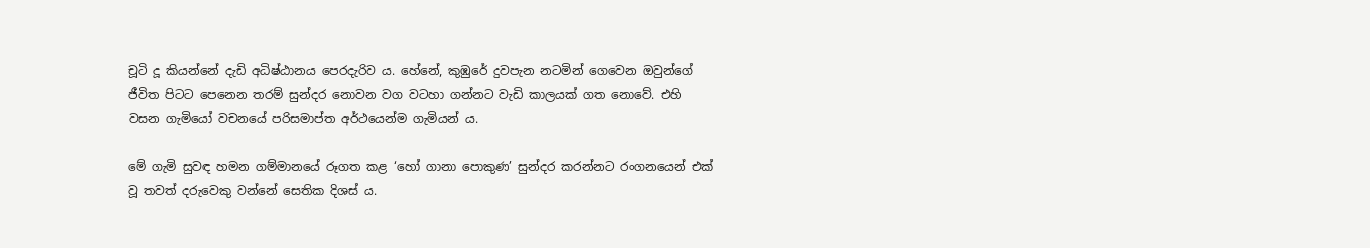චූටි දූ කියන්නේ දැඩි අධිෂ්ඨානය පෙරදැරිව ය. හේනේ, කුඹුරේ දුවපැන නටමින් ගෙවෙන ඔවුන්ගේ ජීවිත පිටට පෙනෙන තරම් සුන්දර නොවන වග වටහා ගන්නට වැඩි කාලයක් ගත නොවේ. එහි වසන ගැමියෝ වචනයේ පරිසමාප්ත අර්ථයෙන්ම ගැමියන් ය.

මේ ගැමි සුවඳ හමන ගම්මානයේ රූගත කළ ‘හෝ ගානා පොකුණ’ සුන්දර කරන්නට රංගනයෙන් එක් වූ තවත් දරුවෙකු වන්නේ සෙතික දිශස් ය.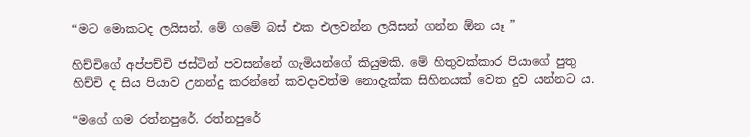“මට මොකටද ලයිසන්. මේ ගමේ බස් එක එලවන්න ලයිසන් ගන්න ඕන යෑ ”

හිච්චිගේ අප්පච්චි ජස්ටින් පවසන්නේ ගැමියන්ගේ කියුමකි. මේ හිතුවක්කාර පියාගේ පුතු හිච්චි ද සිය පියාව උනන්දු කරන්නේ කවදාවත්ම නොදැක්ක සිහිනයක් වෙත දුව යන්නට ය.

“මගේ ගම රත්නපුරේ. රත්නපුරේ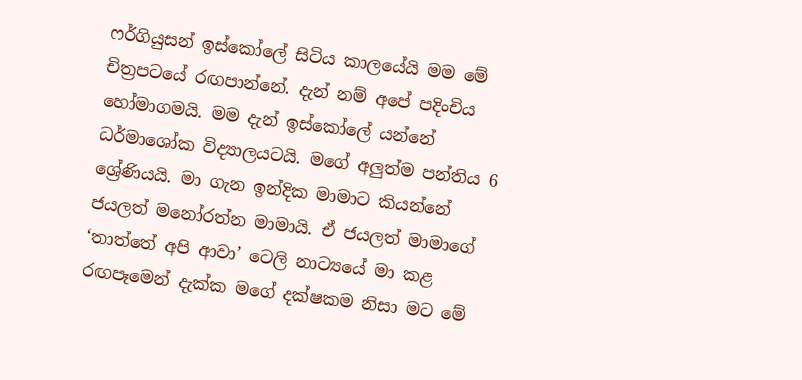ෆර්ගියුසන් ඉස්කෝලේ සිටිය කාලයේයි මම මේ චිත්‍රපටයේ රඟපාන්නේ. දැන් නම් අපේ පදිංචිය හෝමාගමයි. මම දැන් ඉස්කෝලේ යන්නේ ධර්මාශෝක විද්‍යාලයටයි. මගේ අලුත්ම පන්තිය 6 ශ්‍රේණියයි. මා ගැන ඉන්දික මාමාට කියන්නේ ජයලත් මනෝරත්න මාමායි. ඒ ජයලත් මාමාගේ ‘තාත්තේ අපි ආවා’ ටෙලි නාට්‍යයේ මා කළ රඟපෑමෙන් දැක්ක මගේ දක්ෂකම නිසා මට මේ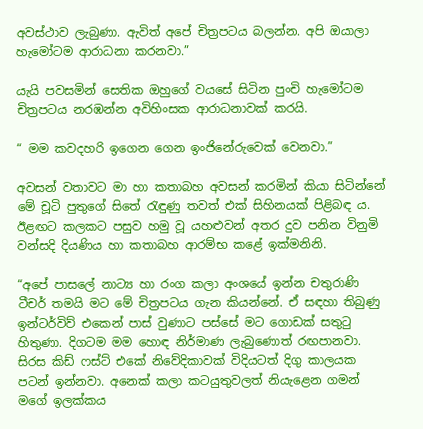අවස්ථාව ලැබුණා. ඇවිත් අපේ චිත්‍රපටය බලන්න. අපි ඔයාලා හැමෝටම ආරාධනා කරනවා.”

යැයි පවසමින් සෙතික ඔහුගේ වයසේ සිටින පුංචි හැමෝටම චිත්‍රපටය නරඹන්න අවිහිංසක ආරාධනාවක් කරයි.

“ මම කවදහරි ඉගෙන ගෙන ඉංජිනේරුවෙක් වෙනවා.”

අවසන් වතාවට මා හා කතාබහ අවසන් කරමින් කියා සිටින්නේ මේ චූටි පුතුගේ සිතේ රැඳුණු තවත් එක් සිහිනයක් පිළිබඳ ය. ඊළඟට කලකට පසුව හමු වූ යහළුවන් අතර දුව පනින විනුමි වන්සදි දියණිය හා කතාබහ ආරම්භ කළේ ඉක්මනිනි.

“අපේ පාසලේ නාට්‍ය හා රංග කලා අංශයේ ඉන්න චතුරාණි ටීචර් තමයි මට මේ චිත්‍රපටය ගැන කියන්නේ. ඒ සඳහා තිබුණු ඉන්ටර්විව් එකෙන් පාස් වුණාට පස්සේ මට ගොඩක් සතුටු හිතුණා. දිගටම මම හොඳ නිර්මාණ ලැබුණොත් රඟපානවා. සිරස කිඩ් ෆස්ට් එකේ නිවේදිකාවක් විදියටත් දිගු කාලයක පටන් ඉන්නවා. අනෙක් කලා කටයුතුවලත් නියැළෙන ගමන් මගේ ඉලක්කය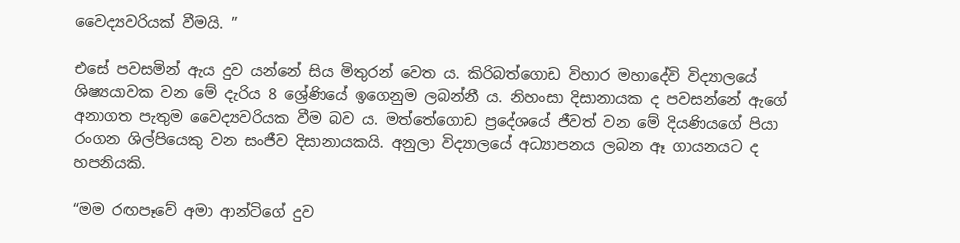වෛද්‍යවරියක් වීමයි. ”

එසේ පවසමින් ඇය දුව යන්නේ සිය මිතුරන් වෙත ය. කිරිබත්ගොඩ විහාර මහාදේවි විද්‍යාලයේ ශිෂ්‍යයාවක වන මේ දැරිය 8 ශ්‍රේණියේ ඉගෙනුම ලබන්නී ය. නිහංසා දිසානායක ද පවසන්නේ ඇගේ අනාගත පැතුම වෛද්‍යවරියක වීම බව ය. මත්තේගොඩ ප්‍රදේශයේ ජීවත් වන මේ දියණියගේ පියා රංගන ශිල්පියෙකු වන සංජීව දිසානායකයි. අනුලා විද්‍යාලයේ අධ්‍යාපනය ලබන ඈ ගායනයට ද හපනියකි.

“මම රඟපෑවේ අමා ආන්ටිගේ දුව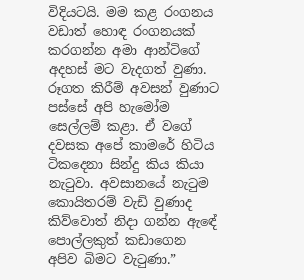විදියටයි. මම කළ රංගනය වඩාත් හොඳ රංගනයක් කරගන්න අමා ආන්ටිගේ අදහස් මට වැදගත් වුණා. රූගත කිරීම් අවසන් වුණාට පස්සේ අපි හැමෝම සෙල්ලම් කළා. ඒ වගේ දවසක අපේ කාමරේ හිටිය ටිකදෙනා සින්දු කිය කියා නැටුවා. අවසානයේ නැටුම කොයිතරම් වැඩි වුණාද කිව්වොත් නිදා ගන්න ඇඳේ පොල්ලකුත් කඩාගෙන අපිව බිමට වැටුණා.”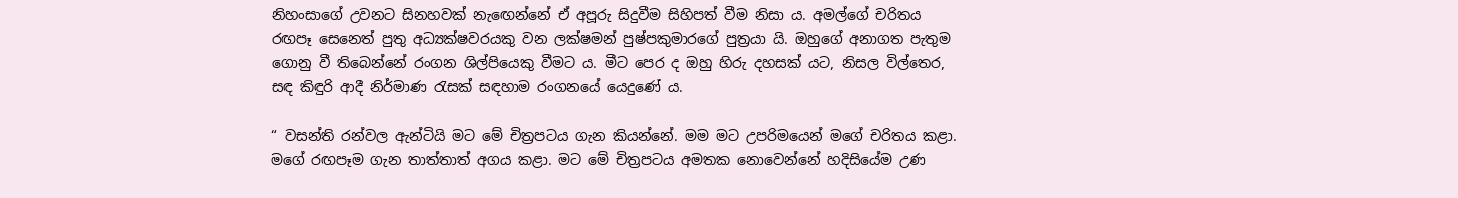නිහංසාගේ උවනට සිනහවක් නැඟෙන්නේ ඒ අපූරු සිදුවීම සිහිපත් වීම නිසා ය. අමල්ගේ චරිතය රඟපෑ සෙනෙත් පුතු අධ්‍යක්ෂවරයකු වන ලක්ෂමන් පුෂ්පකුමාරගේ පුත්‍රයා යි. ඔහුගේ අනාගත පැතුම ගොනු වී තිබෙන්නේ රංගන ශිල්පියෙකු වීමට ය. මීට පෙර ද ඔහු හිරු දහසක් යට, නිසල විල්තෙර, සඳ කිඳුරි ආදී නිර්මාණ රැසක් සඳහාම රංගනයේ යෙදුණේ ය.

“ වසන්ති රන්වල ඇන්ටියි මට මේ චිත්‍රපටය ගැන කියන්නේ. මම මට උපරිමයෙන් මගේ චරිතය කළා. මගේ රඟපෑම ගැන තාත්තාත් අගය කළා. මට මේ චිත්‍රපටය අමතක නොවෙන්නේ හදිසියේම උණ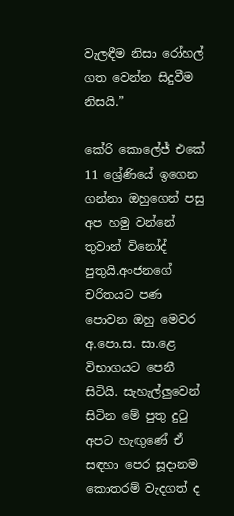වැලඳීම නිසා රෝහල් ගත වෙන්න සිදුවීම නිසයි.”

කේරි කොලේජ් එකේ 11 ශ්‍රේණියේ ඉගෙන ගන්නා ඔහුගෙන් පසු අප හමු වන්නේ තුවාන් විනෝද් පුතුයි.අංජනගේ චරිතයට පණ පොවන ඔහු මෙවර අ.පො.ස. සා.ළෙ විභාගයට පෙනී සිටියි. සැහැල්ලුවෙන් සිටින මේ පුතු දුටු අපට හැඟුණේ ඒ සඳහා පෙර සූදානම කොතරම් වැදගත් ද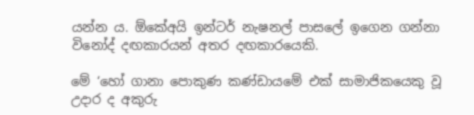යන්න ය. ඕකේඅයි ඉන්ටර් නැෂනල් පාසලේ ඉගෙන ගන්නා විනෝද් දඟකාරයන් අතර දඟකාරයෙකි.

මේ ‘හෝ ගානා පොකුණ කණ්ඩායමේ එක් සාමාජිකයෙකු වූ උදාර ද අකුරු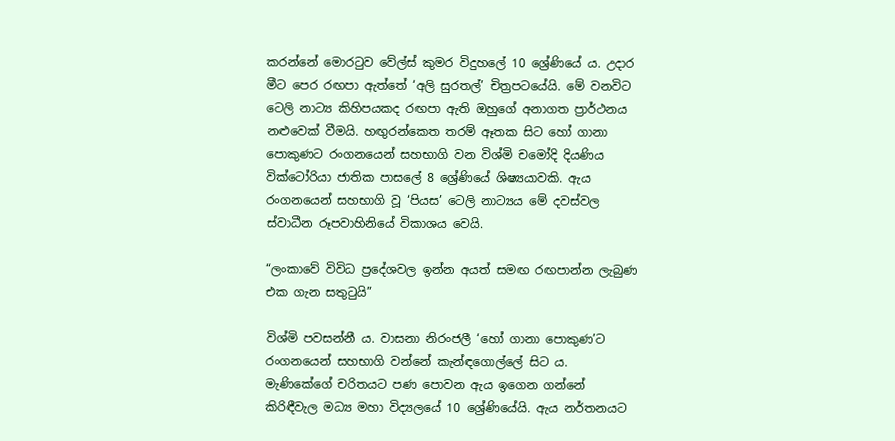කරන්නේ මොරටුව වේල්ස් කුමර විදුහලේ 10 ශ්‍රේණියේ ය. උදාර මීට පෙර රඟපා ඇත්තේ ‘අලි සුරතල්’ චිත්‍රපටයේයි. මේ වනවිට ටෙලි නාට්‍ය කිහිපයකද රඟපා ඇති ඔහුගේ අනාගත ප්‍රාර්ථනය නළුවෙක් වීමයි. හඟුරන්කෙත තරම් ඈතක සිට හෝ ගානා පොකුණට රංගනයෙන් සහභාගි වන විශ්මි චමෝදි දියණිය වික්ටෝරියා ජාතික පාසලේ 8 ශ්‍රේණියේ ශිෂ්‍යයාවකි. ඇය රංගනයෙන් සහභාගි වූ ‘පියස’ ටෙලි නාට්‍යය මේ දවස්වල ස්වාධීන රූපවාහිනියේ විකාශය වෙයි.

“ලංකාවේ විවිධ ප්‍රදේශවල ඉන්න අයත් සමඟ රඟපාන්න ලැබුණ එක ගැන සතුටුයි”

විශ්මි පවසන්නී ය. වාසනා නිරංජලී ‘හෝ ගානා පොකුණ’ට රංගනයෙන් සහභාගි වන්නේ කැන්ඳගොල්ලේ සිට ය. මැණිකේගේ චරිතයට පණ පොවන ඇය ඉගෙන ගන්නේ කිරිඳීවැල මධ්‍ය මහා විද්‍යලයේ 10 ශ්‍රේණියේයි. ඇය නර්තනයට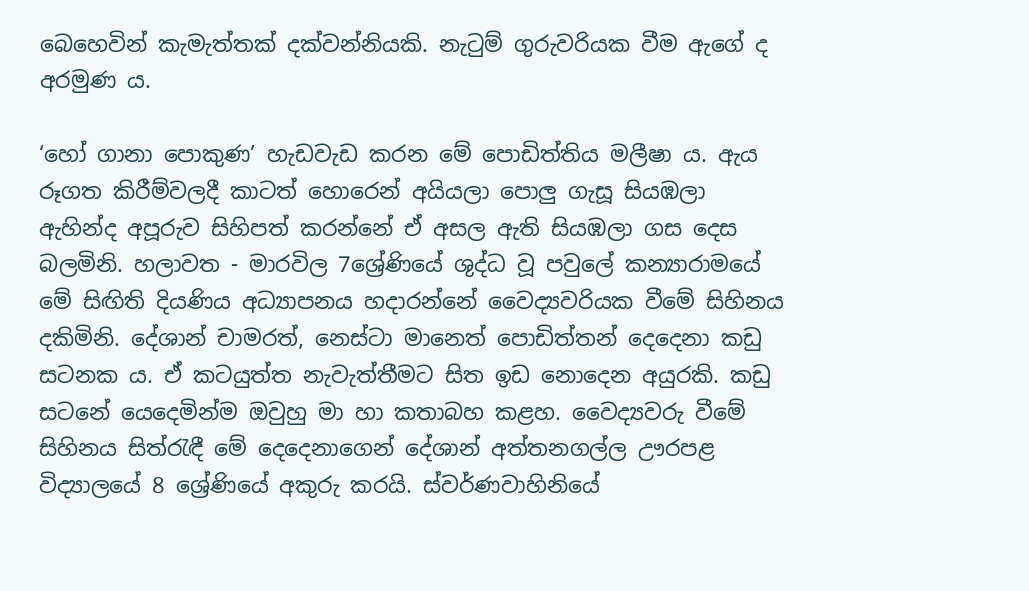බෙහෙවින් කැමැත්තක් දක්වන්නියකි. නැටුම් ගුරුවරියක වීම ඇගේ ද අරමුණ ය.

‘හෝ ගානා පොකුණ’ හැඩවැඩ කරන මේ පොඩිත්තිය මලීෂා ය. ඇය රූගත කිරීම්වලදී කාටත් හොරෙන් අයියලා පොලු ගැසූ සියඹලා ඇහින්ද අපූරුව සිහිපත් කරන්නේ ඒ අසල ඇති සියඹලා ගස දෙස බලමිනි. හලාවත - මාරවිල 7ශ්‍රේණියේ ශුද්ධ වූ පවුලේ කන්‍යාරාමයේ මේ සිඟිති දියණිය අධ්‍යාපනය හදාරන්නේ වෛද්‍යවරියක වීමේ සිහිනය දකිමිනි. දේශාන් චාමරත්, නෙස්ටා මානෙත් පොඩිත්තන් දෙදෙනා කඩු සටනක ය. ඒ කටයුත්ත නැවැත්තීමට සිත ඉඩ නොදෙන අයුරකි. කඩු සටනේ යෙදෙමින්ම ඔවුහු මා හා කතාබහ කළහ. වෛද්‍යවරු වීමේ සිහිනය සිත්රැඳී මේ දෙදෙනාගෙන් දේශාන් අත්තනගල්ල ඌරපළ විද්‍යාලයේ 8 ශ්‍රේණියේ අකුරු කරයි. ස්වර්ණවාහිනියේ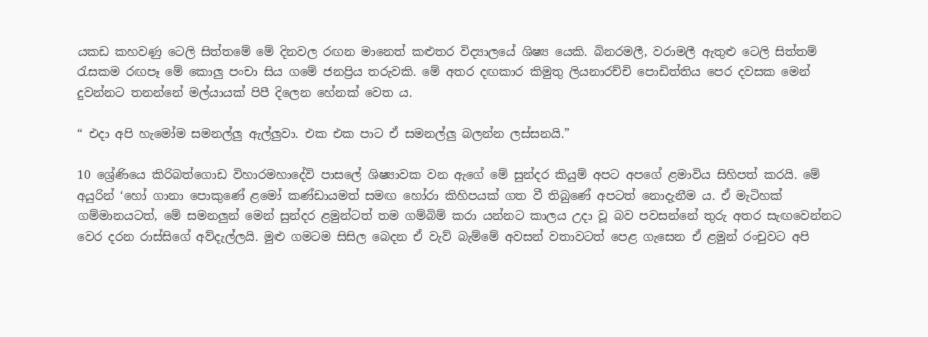යකඩ කහවණු ටෙලි සිත්තමේ මේ දිනවල රඟන මානෙත් කළුතර විද්‍යාලයේ ශිෂ්‍ය යෙකි. බිනරමලී, වරාමලී ඇතුළු ටෙලි සිත්තම් රැසකම රඟපෑ මේ කොලු පංචා සිය ගමේ ජනප්‍රිය තරුවකි. මේ අතර දඟකාර කිමුතු ලියනාරච්චි පොඩිත්තිය පෙර දවසක මෙන් දුවන්නට තනන්නේ මල්යායක් පිපී දිලෙන හේනක් වෙත ය.

“ එදා අපි හැමෝම සමනල්ලු ඇල්ලුවා. එක එක පාට ඒ සමනල්ලු බලන්න ලස්සනයි.”

10 ශ්‍රේණියෙ කිරිබත්ගොඩ විහාරමහාදේවි පාසලේ ශිෂ්‍යාවක වන ඇගේ මේ සුන්දර කියුම් අපට අපගේ ළමාවිය සිහිපත් කරයි. මේ අයුරින් ‘හෝ ගානා පොකුණේ ළමෝ කණ්ඩායමත් සමඟ හෝරා කිහිපයක් ගත වී තිබුණේ අපටත් නොදැනීම ය. ඒ මැටිහක් ගම්මානයටත්, මේ සමනලුන් මෙන් සුන්දර ළමුන්ටත් තම ගම්බිම් කරා යන්නට කාලය උදා වූ බව පවසන්නේ තුරු අතර සැඟවෙන්නට වෙර දරන රාස්සිගේ අව්දැල්ලයි. මුළු ගමටම සිසිල බෙදන ඒ වැව් බැම්මේ අවසන් වතාවටත් පෙළ ගැසෙන ඒ ළමුන් රංචුවට අපි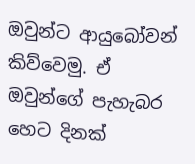ඔවුන්ට ආයුබෝවන් කිව්වෙමු. ඒ ඔවුන්ගේ පැහැබර හෙට දිනක්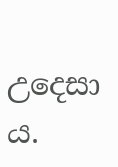උදෙසා ය.